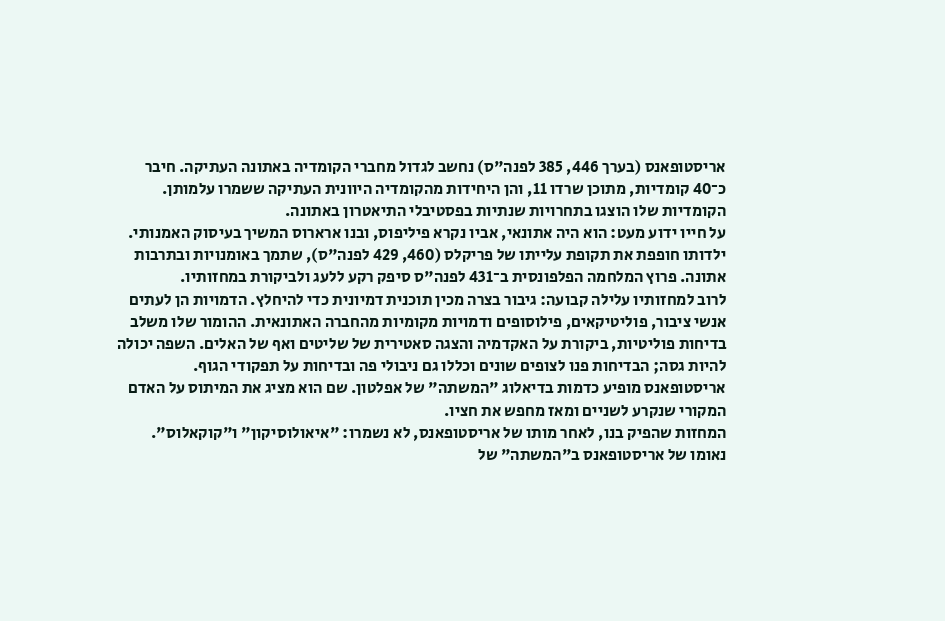אריסטופאנס (בערך 446, 385 לפנה"ס) נחשב לגדול מחברי הקומדיה באתונה העתיקה. חיבר כ־40 קומדיות, מתוכן שרדו 11, והן היחידות מהקומדיה היוונית העתיקה ששמרו עלמותן. הקומדיות שלו הוצגו בתחרויות שנתיות בפסטיבלי התיאטרון באתונה.
על חייו ידוע מעט: הוא היה אתונאי, אביו נקרא פיליפוס, ובנו ארארוס המשיך בעיסוק האמנותי. ילדותו חופפת את תקופת עלייתו של פריקלס (460, 429 לפנה"ס), שתמך באומנויות ובתרבות אתונה. פרוץ המלחמה הפלפונסית ב־431 לפנה"ס סיפק רקע ללעג ולביקורת במחזותיו.
לרוב למחזותיו עלילה קבועה: גיבור בצרה מכין תוכנית דמיונית כדי להיחלץ. הדמויות הן לעתים אנשי ציבור, פוליטיקאים, פילוסופים ודמויות מקומיות מהחברה האתונאית. ההומור שלו משלב בדיחות פוליטיות, ביקורת על האקדמיה והצגה סאטירית של שליטים ואף של האלים. השפה יכולה להיות גסה; הבדיחות פנו לצופים שונים וכללו גם ניבולי פה ובדיחות על תפקודי הגוף.
אריסטופאנס מופיע כדמות בדיאלוג "המשתה" של אפלטון. שם הוא מציג את המיתוס על האדם המקורי שנקרע לשניים ומאז מחפש את חציו.
המחזות שהפיק בנו, לאחר מותו של אריסטופאנס, לא נשמרו: "איאולוסיקון" ו"קוקאלוס".
נאומו של אריסטופאנס ב"המשתה" של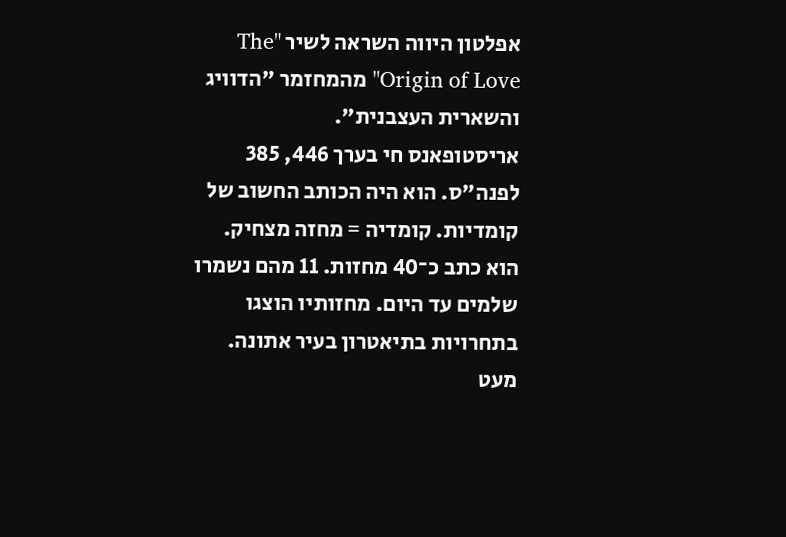אפלטון היווה השראה לשיר "The Origin of Love" מהמחזמר "הדוויג והשארית העצבנית".
אריסטופאנס חי בערך 446, 385 לפנה"ס. הוא היה הכותב החשוב של קומדיות. קומדיה = מחזה מצחיק.
הוא כתב כ־40 מחזות. 11 מהם נשמרו שלמים עד היום. מחזותיו הוצגו בתחרויות בתיאטרון בעיר אתונה.
מעט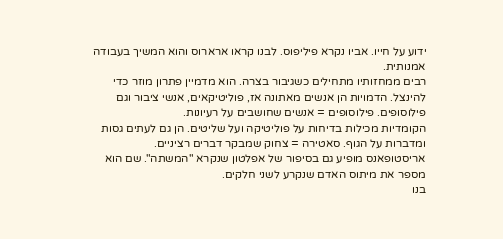ידוע על חייו. אביו נקרא פיליפוס. לבנו קראו ארארוס והוא המשיך בעבודה אמנותית.
רבים ממחזותיו מתחילים כשגיבור בצרה. הוא מדמיין פתרון מוזר כדי להינצל. הדמויות הן אנשים מאתונה אז, פוליטיקאים, אנשי ציבור וגם פילוסופים. פילוסופים = אנשים שחושבים על רעיונות.
הקומדיות מכילות בדיחות על פוליטיקה ועל שליטים. הן גם לעתים גסות ומדברות על הגוף. סאטירה = צחוק שמבקר דברים רציניים.
אריסטופאנס מופיע גם בסיפור של אפלטון שנקרא "המשתה". שם הוא מספר את מיתוס האדם שנקרע לשני חלקים.
בנו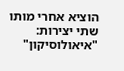הוציא אחרי מותו שתי יצירות: "איאולוסיקון"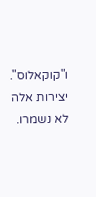ו"קוקאלוס". יצירות אלה לא נשמרו.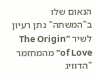הנאום שלו ב"המשתה" נתן רעיון לשיר "The Origin of Love" מהמחזמר "הדוויג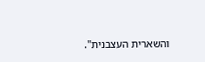והשארית העצבנית".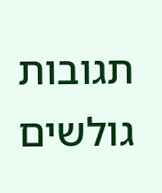תגובות גולשים